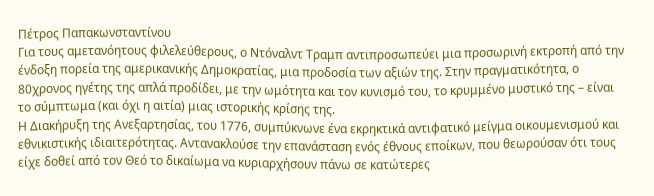Πέτρος Παπακωνσταντίνου
Για τους αμετανόητους φιλελεύθερους, ο Ντόναλντ Τραμπ αντιπροσωπεύει μια προσωρινή εκτροπή από την ένδοξη πορεία της αμερικανικής Δημοκρατίας, μια προδοσία των αξιών της. Στην πραγματικότητα, ο 80χρονος ηγέτης της απλά προδίδει, με την ωμότητα και τον κυνισμό του, το κρυμμένο μυστικό της – είναι το σύμπτωμα (και όχι η αιτία) μιας ιστορικής κρίσης της.
Η Διακήρυξη της Ανεξαρτησίας, του 1776, συμπύκνωνε ένα εκρηκτικά αντιφατικό μείγμα οικουμενισμού και εθνικιστικής ιδιαιτερότητας. Αντανακλούσε την επανάσταση ενός έθνους εποίκων, που θεωρούσαν ότι τους είχε δοθεί από τον Θεό το δικαίωμα να κυριαρχήσουν πάνω σε κατώτερες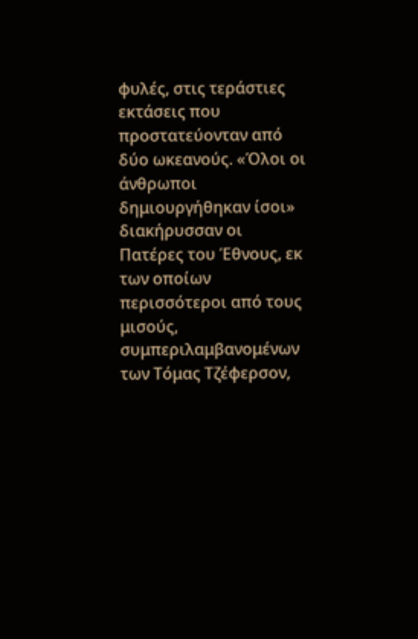φυλές, στις τεράστιες εκτάσεις που προστατεύονταν από δύο ωκεανούς. «Όλοι οι άνθρωποι δημιουργήθηκαν ίσοι» διακήρυσσαν οι Πατέρες του Έθνους, εκ των οποίων περισσότεροι από τους μισούς, συμπεριλαμβανομένων των Τόμας Τζέφερσον,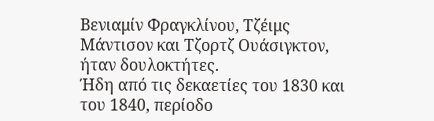Βενιαμίν Φραγκλίνου, Τζέιμς Μάντισον και Τζορτζ Ουάσιγκτον, ήταν δουλοκτήτες.
Ήδη από τις δεκαετίες του 1830 και του 1840, περίοδο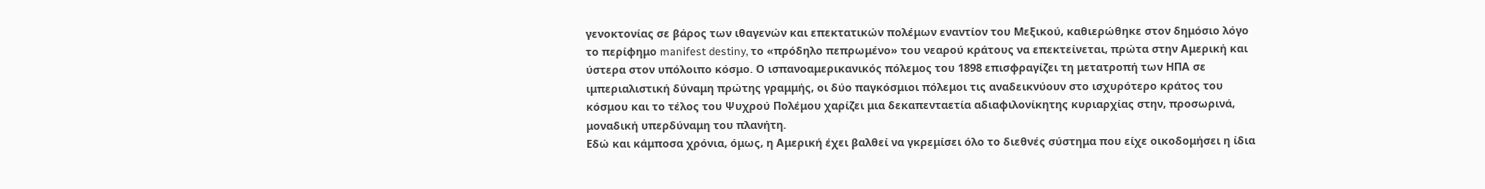γενοκτονίας σε βάρος των ιθαγενών και επεκτατικών πολέμων εναντίον του Μεξικού, καθιερώθηκε στον δημόσιο λόγο το περίφημο manifest destiny, το «πρόδηλο πεπρωμένο» του νεαρού κράτους να επεκτείνεται, πρώτα στην Αμερική και ύστερα στον υπόλοιπο κόσμο. Ο ισπανοαμερικανικός πόλεμος του 1898 επισφραγίζει τη μετατροπή των ΗΠΑ σε ιμπεριαλιστική δύναμη πρώτης γραμμής, οι δύο παγκόσμιοι πόλεμοι τις αναδεικνύουν στο ισχυρότερο κράτος του κόσμου και το τέλος του Ψυχρού Πολέμου χαρίζει μια δεκαπενταετία αδιαφιλονίκητης κυριαρχίας στην, προσωρινά, μοναδική υπερδύναμη του πλανήτη.
Εδώ και κάμποσα χρόνια, όμως, η Αμερική έχει βαλθεί να γκρεμίσει όλο το διεθνές σύστημα που είχε οικοδομήσει η ίδια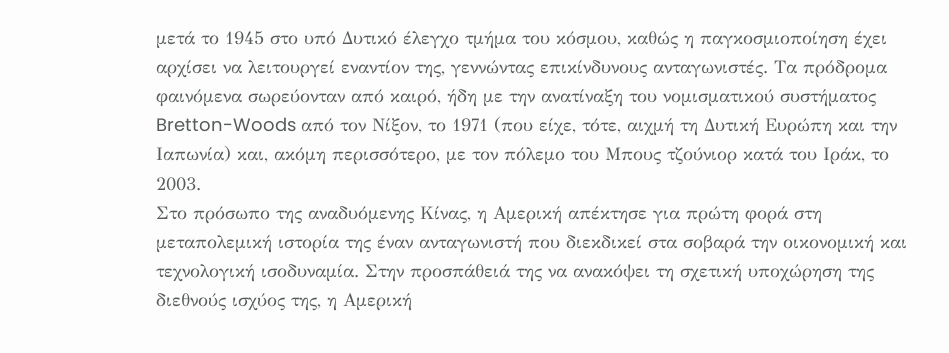μετά το 1945 στο υπό Δυτικό έλεγχο τμήμα του κόσμου, καθώς η παγκοσμιοποίηση έχει αρχίσει να λειτουργεί εναντίον της, γεννώντας επικίνδυνους ανταγωνιστές. Τα πρόδρομα φαινόμενα σωρεύονταν από καιρό, ήδη με την ανατίναξη του νομισματικού συστήματος Bretton-Woods από τον Νίξον, το 1971 (που είχε, τότε, αιχμή τη Δυτική Ευρώπη και την Ιαπωνία) και, ακόμη περισσότερο, με τον πόλεμο του Μπους τζούνιορ κατά του Ιράκ, το 2003.
Στο πρόσωπο της αναδυόμενης Κίνας, η Αμερική απέκτησε για πρώτη φορά στη μεταπολεμική ιστορία της έναν ανταγωνιστή που διεκδικεί στα σοβαρά την οικονομική και τεχνολογική ισοδυναμία. Στην προσπάθειά της να ανακόψει τη σχετική υποχώρηση της διεθνούς ισχύος της, η Αμερική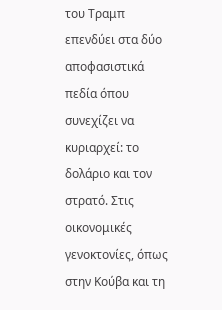του Τραμπ επενδύει στα δύο αποφασιστικά πεδία όπου συνεχίζει να κυριαρχεί: το δολάριο και τον στρατό. Στις οικονομικές γενοκτονίες, όπως στην Κούβα και τη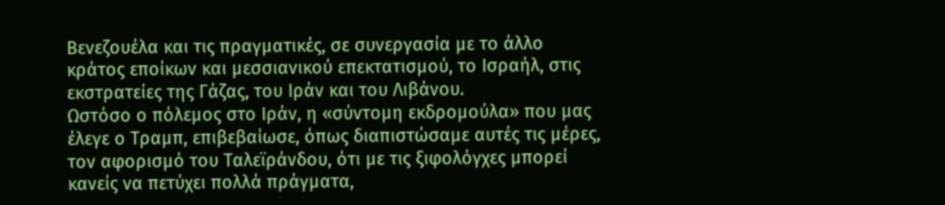Βενεζουέλα και τις πραγματικές, σε συνεργασία με το άλλο κράτος εποίκων και μεσσιανικού επεκτατισμού, το Ισραήλ, στις εκστρατείες της Γάζας, του Ιράν και του Λιβάνου.
Ωστόσο ο πόλεμος στο Ιράν, η «σύντομη εκδρομούλα» που μας έλεγε ο Τραμπ, επιβεβαίωσε, όπως διαπιστώσαμε αυτές τις μέρες, τον αφορισμό του Ταλεϊράνδου, ότι με τις ξιφολόγχες μπορεί κανείς να πετύχει πολλά πράγματα,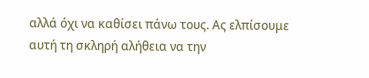αλλά όχι να καθίσει πάνω τους. Ας ελπίσουμε αυτή τη σκληρή αλήθεια να την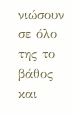νιώσουν σε όλο της το βάθος και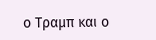ο Τραμπ και ο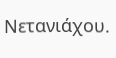Νετανιάχου.